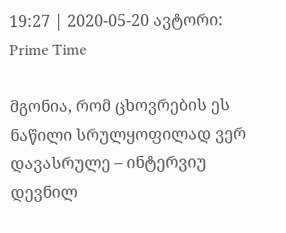19:27 | 2020-05-20 ავტორი: Prime Time

მგონია, რომ ცხოვრების ეს ნაწილი სრულყოფილად ვერ დავასრულე – ინტერვიუ დევნილ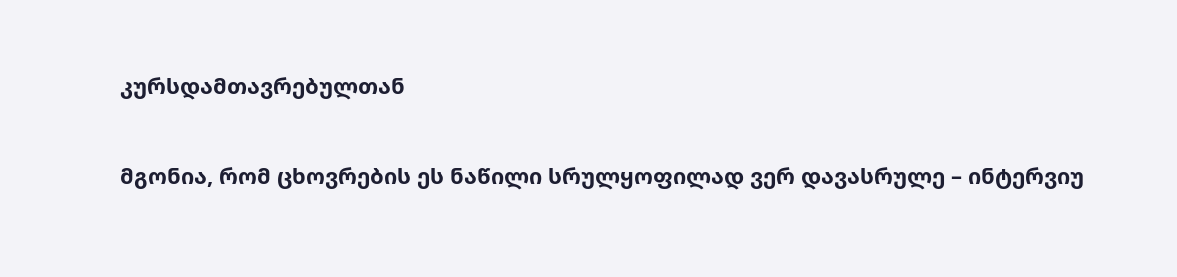კურსდამთავრებულთან

მგონია, რომ ცხოვრების ეს ნაწილი სრულყოფილად ვერ დავასრულე – ინტერვიუ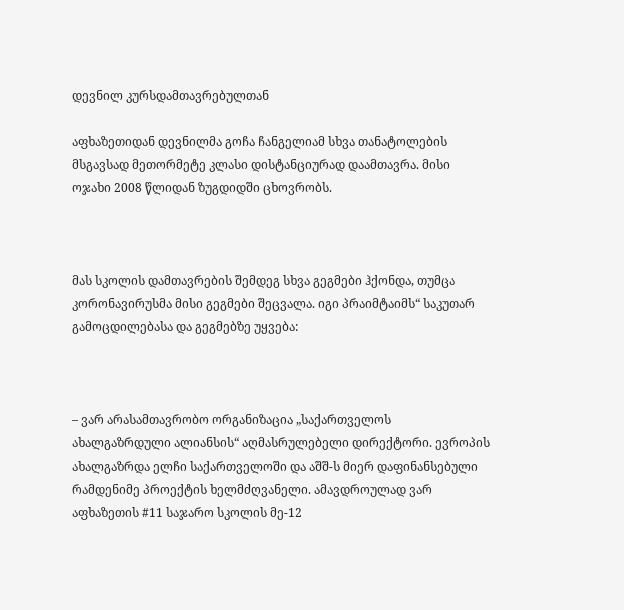დევნილ კურსდამთავრებულთან

აფხაზეთიდან დევნილმა გოჩა ჩანგელიამ სხვა თანატოლების მსგავსად მეთორმეტე კლასი დისტანციურად დაამთავრა. მისი ოჯახი 2008 წლიდან ზუგდიდში ცხოვრობს.



მას სკოლის დამთავრების შემდეგ სხვა გეგმები ჰქონდა, თუმცა კორონავირუსმა მისი გეგმები შეცვალა. იგი პრაიმტაიმს“ საკუთარ გამოცდილებასა და გეგმებზე უყვება:



– ვარ არასამთავრობო ორგანიზაცია „საქართველოს ახალგაზრდული ალიანსის“ აღმასრულებელი დირექტორი. ევროპის ახალგაზრდა ელჩი საქართველოში და აშშ-ს მიერ დაფინანსებული რამდენიმე პროექტის ხელმძღვანელი. ამავდროულად ვარ აფხაზეთის #11 საჯარო სკოლის მე-12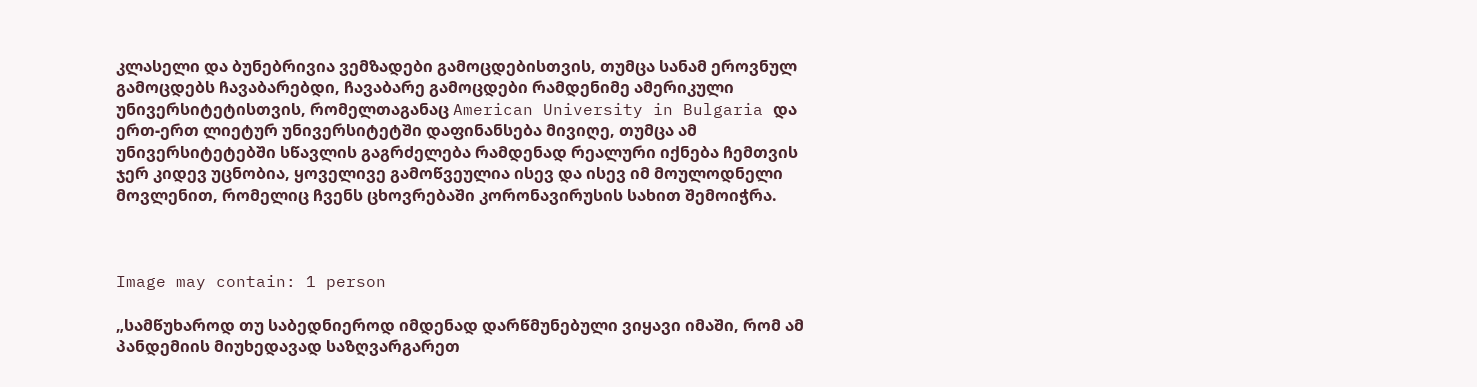კლასელი და ბუნებრივია ვემზადები გამოცდებისთვის, თუმცა სანამ ეროვნულ გამოცდებს ჩავაბარებდი, ჩავაბარე გამოცდები რამდენიმე ამერიკული უნივერსიტეტისთვის, რომელთაგანაც American University in Bulgaria და ერთ-ერთ ლიეტურ უნივერსიტეტში დაფინანსება მივიღე, თუმცა ამ უნივერსიტეტებში სწავლის გაგრძელება რამდენად რეალური იქნება ჩემთვის ჯერ კიდევ უცნობია, ყოველივე გამოწვეულია ისევ და ისევ იმ მოულოდნელი მოვლენით, რომელიც ჩვენს ცხოვრებაში კორონავირუსის სახით შემოიჭრა.



Image may contain: 1 person

„სამწუხაროდ თუ საბედნიეროდ იმდენად დარწმუნებული ვიყავი იმაში, რომ ამ პანდემიის მიუხედავად საზღვარგარეთ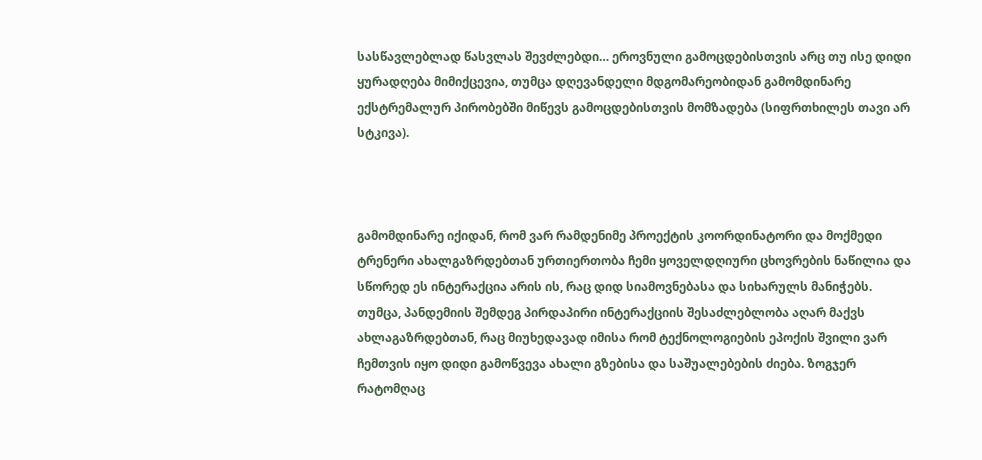სასწავლებლად წასვლას შევძლებდი… ეროვნული გამოცდებისთვის არც თუ ისე დიდი ყურადღება მიმიქცევია, თუმცა დღევანდელი მდგომარეობიდან გამომდინარე ექსტრემალურ პირობებში მიწევს გამოცდებისთვის მომზადება (სიფრთხილეს თავი არ სტკივა).



გამომდინარე იქიდან, რომ ვარ რამდენიმე პროექტის კოორდინატორი და მოქმედი ტრენერი ახალგაზრდებთან ურთიერთობა ჩემი ყოველდღიური ცხოვრების ნაწილია და სწორედ ეს ინტერაქცია არის ის, რაც დიდ სიამოვნებასა და სიხარულს მანიჭებს. თუმცა, პანდემიის შემდეგ პირდაპირი ინტერაქციის შესაძლებლობა აღარ მაქვს ახლაგაზრდებთან, რაც მიუხედავად იმისა რომ ტექნოლოგიების ეპოქის შვილი ვარ ჩემთვის იყო დიდი გამოწვევა ახალი გზებისა და საშუალებების ძიება. ზოგჯერ რატომღაც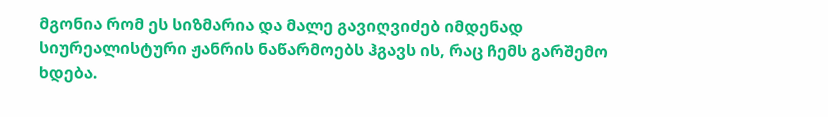მგონია რომ ეს სიზმარია და მალე გავიღვიძებ იმდენად სიურეალისტური ჟანრის ნაწარმოებს ჰგავს ის, რაც ჩემს გარშემო ხდება.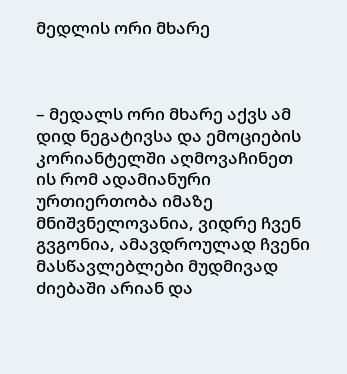მედლის ორი მხარე



– მედალს ორი მხარე აქვს ამ დიდ ნეგატივსა და ემოციების კორიანტელში აღმოვაჩინეთ ის რომ ადამიანური ურთიერთობა იმაზე მნიშვნელოვანია, ვიდრე ჩვენ გვგონია, ამავდროულად ჩვენი მასწავლებლები მუდმივად ძიებაში არიან და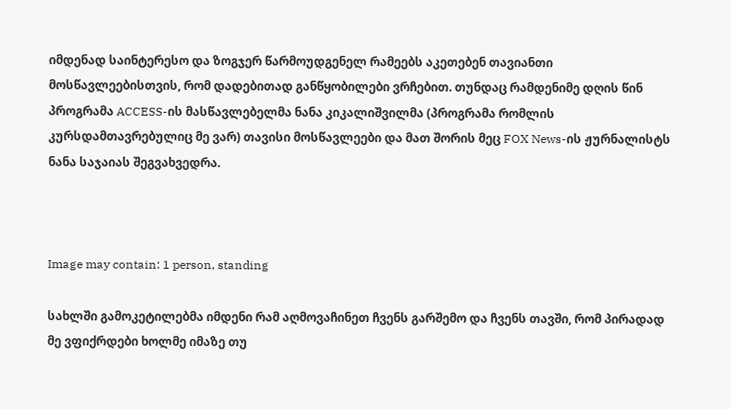იმდენად საინტერესო და ზოგჯერ წარმოუდგენელ რამეებს აკეთებენ თავიანთი მოსწავლეებისთვის, რომ დადებითად განწყობილები ვრჩებით. თუნდაც რამდენიმე დღის წინ პროგრამა ACCESS-ის მასწავლებელმა ნანა კიკალიშვილმა (პროგრამა რომლის კურსდამთავრებულიც მე ვარ) თავისი მოსწავლეები და მათ შორის მეც FOX News-ის ჟურნალისტს ნანა საჯაიას შეგვახვედრა.



Image may contain: 1 person, standing

სახლში გამოკეტილებმა იმდენი რამ აღმოვაჩინეთ ჩვენს გარშემო და ჩვენს თავში, რომ პირადად მე ვფიქრდები ხოლმე იმაზე თუ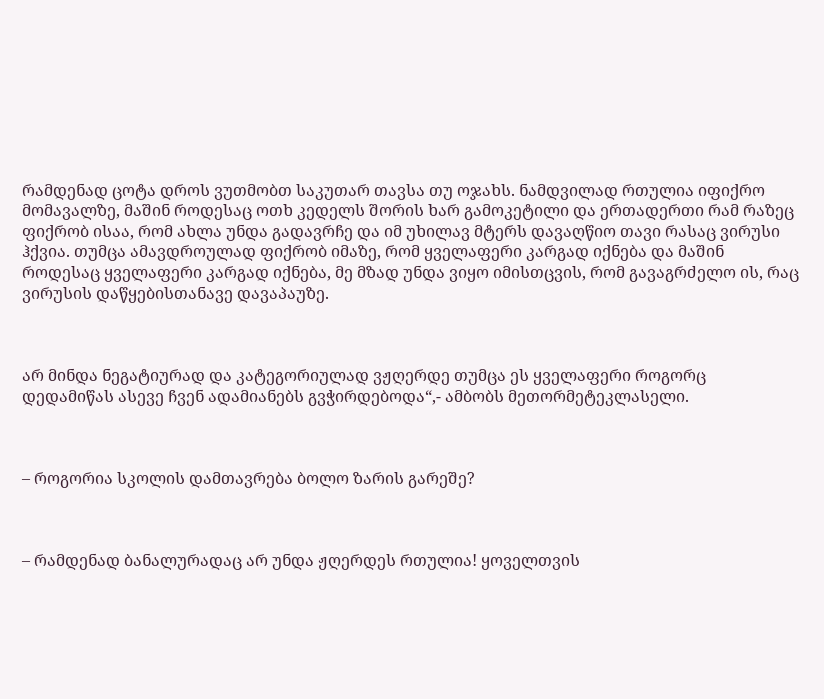რამდენად ცოტა დროს ვუთმობთ საკუთარ თავსა თუ ოჯახს. ნამდვილად რთულია იფიქრო მომავალზე, მაშინ როდესაც ოთხ კედელს შორის ხარ გამოკეტილი და ერთადერთი რამ რაზეც ფიქრობ ისაა, რომ ახლა უნდა გადავრჩე და იმ უხილავ მტერს დავაღწიო თავი რასაც ვირუსი ჰქვია. თუმცა ამავდროულად ფიქრობ იმაზე, რომ ყველაფერი კარგად იქნება და მაშინ როდესაც ყველაფერი კარგად იქნება, მე მზად უნდა ვიყო იმისთცვის, რომ გავაგრძელო ის, რაც ვირუსის დაწყებისთანავე დავაპაუზე.



არ მინდა ნეგატიურად და კატეგორიულად ვჟღერდე თუმცა ეს ყველაფერი როგორც დედამიწას ასევე ჩვენ ადამიანებს გვჭირდებოდა“,- ამბობს მეთორმეტეკლასელი.



– როგორია სკოლის დამთავრება ბოლო ზარის გარეშე?



– რამდენად ბანალურადაც არ უნდა ჟღერდეს რთულია! ყოველთვის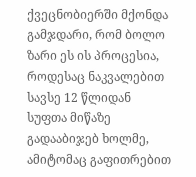ქვეცნობიერში მქონდა გამჯდარი, რომ ბოლო ზარი ეს ის პროცესია, როდესაც ნაკვალებით სავსე 12 წლიდან სუფთა მიწაზე გადააბიჯებ ხოლმე, ამიტომაც გაფითრებით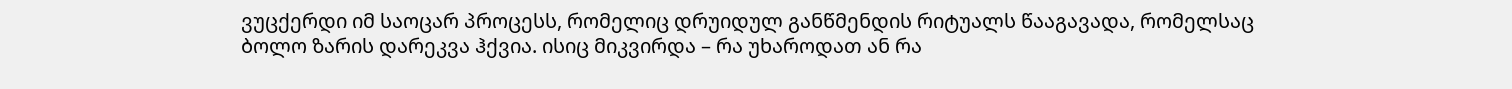ვუცქერდი იმ საოცარ პროცესს, რომელიც დრუიდულ განწმენდის რიტუალს წააგავადა, რომელსაც ბოლო ზარის დარეკვა ჰქვია. ისიც მიკვირდა – რა უხაროდათ ან რა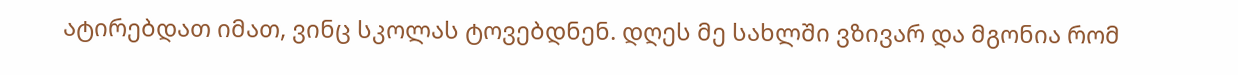ატირებდათ იმათ, ვინც სკოლას ტოვებდნენ. დღეს მე სახლში ვზივარ და მგონია რომ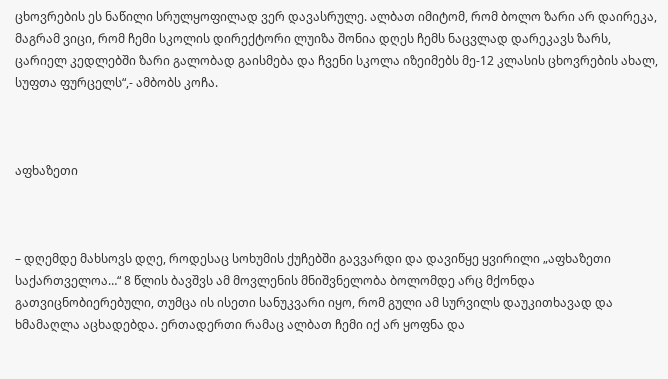ცხოვრების ეს ნაწილი სრულყოფილად ვერ დავასრულე. ალბათ იმიტომ, რომ ბოლო ზარი არ დაირეკა, მაგრამ ვიცი, რომ ჩემი სკოლის დირექტორი ლუიზა შონია დღეს ჩემს ნაცვლად დარეკავს ზარს, ცარიელ კედლებში ზარი გალობად გაისმება და ჩვენი სკოლა იზეიმებს მე-12 კლასის ცხოვრების ახალ, სუფთა ფურცელს“,- ამბობს კოჩა.



აფხაზეთი



– დღემდე მახსოვს დღე, როდესაც სოხუმის ქუჩებში გავვარდი და დავიწყე ყვირილი „აფხაზეთი საქართველოა…“ 8 წლის ბავშვს ამ მოვლენის მნიშვნელობა ბოლომდე არც მქონდა გათვიცნობიერებული, თუმცა ის ისეთი სანუკვარი იყო, რომ გული ამ სურვილს დაუკითხავად და ხმამაღლა აცხადებდა. ერთადერთი რამაც ალბათ ჩემი იქ არ ყოფნა და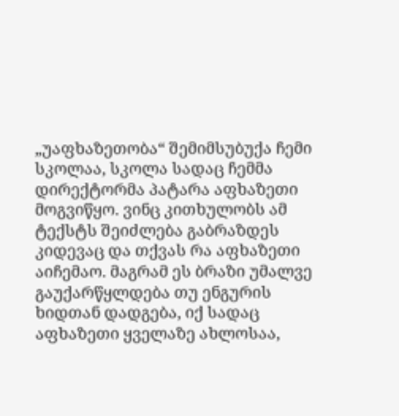„უაფხაზეთობა“ შემიმსუბუქა ჩემი სკოლაა, სკოლა სადაც ჩემმა დირექტორმა პატარა აფხაზეთი მოგვიწყო. ვინც კითხულობს ამ ტექსტს შეიძლება გაბრაზდეს კიდევაც და თქვას რა აფხაზეთი აიჩემაო. მაგრამ ეს ბრაზი უმალვე გაუქარწყლდება თუ ენგურის ხიდთან დადგება, იქ სადაც აფხაზეთი ყველაზე ახლოსაა,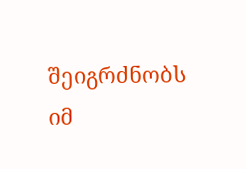შეიგრძნობს იმ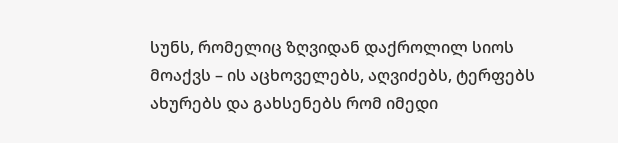სუნს, რომელიც ზღვიდან დაქროლილ სიოს მოაქვს – ის აცხოველებს, აღვიძებს, ტერფებს ახურებს და გახსენებს რომ იმედი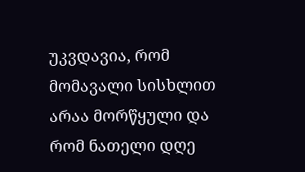უკვდავია, რომ მომავალი სისხლით არაა მორწყული და რომ ნათელი დღე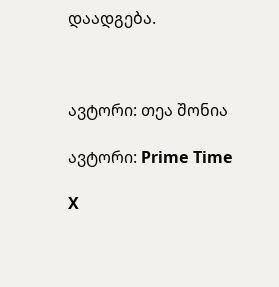დაადგება.



ავტორი: თეა შონია

ავტორი: Prime Time

X